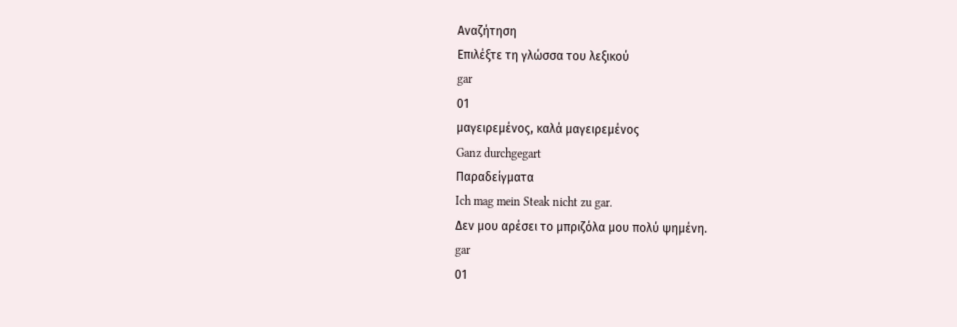Αναζήτηση
Επιλέξτε τη γλώσσα του λεξικού
gar
01
μαγειρεμένος, καλά μαγειρεμένος
Ganz durchgegart
Παραδείγματα
Ich mag mein Steak nicht zu gar.
Δεν μου αρέσει το μπριζόλα μου πολύ ψημένη.
gar
01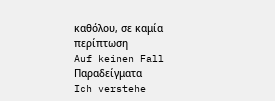καθόλου, σε καμία περίπτωση
Auf keinen Fall
Παραδείγματα
Ich verstehe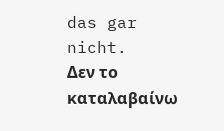das gar nicht.
Δεν το καταλαβαίνω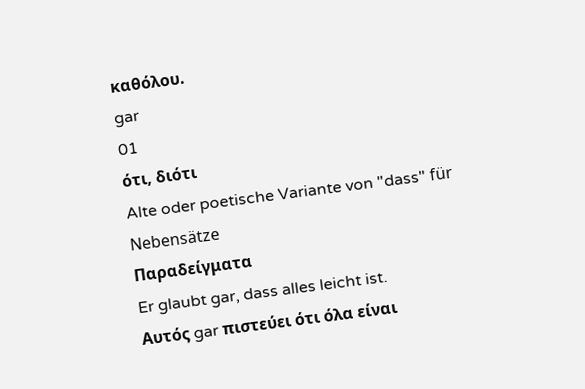καθόλου.
gar
01
ότι, διότι
Alte oder poetische Variante von "dass" für Nebensätze
Παραδείγματα
Er glaubt gar, dass alles leicht ist.
Αυτός gar πιστεύει ότι όλα είναι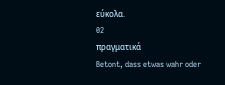εύκολα.
02
πραγματικά
Betont, dass etwas wahr oder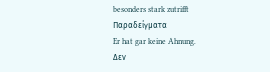besonders stark zutrifft
Παραδείγματα
Er hat gar keine Ahnung.
Δεν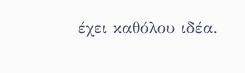έχει καθόλου ιδέα.